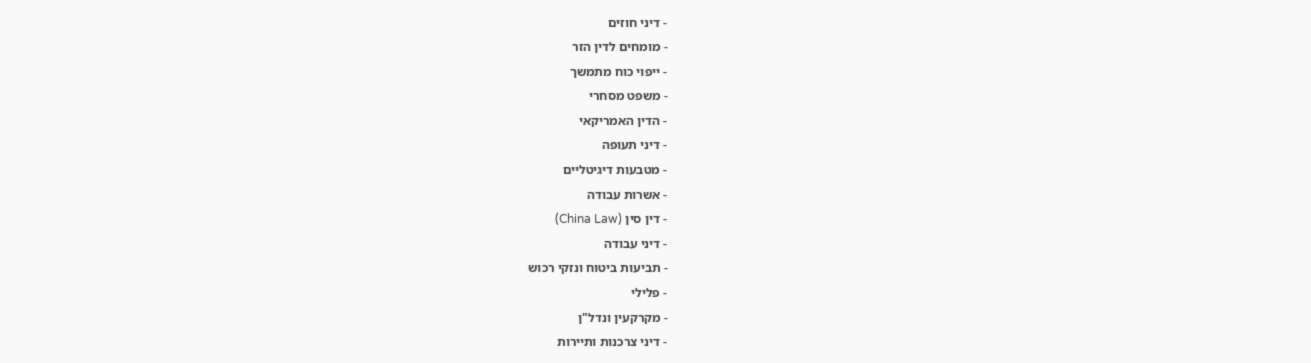- דיני חוזים
- מומחים לדין הזר
- ייפוי כוח מתמשך
- משפט מסחרי
- הדין האמריקאי
- דיני תעופה
- מטבעות דיגיטליים
- אשרות עבודה
- דין סין (China Law)
- דיני עבודה
- תביעות ביטוח ונזקי רכוש
- פלילי
- מקרקעין ונדל"ן
- דיני צרכנות ותיירות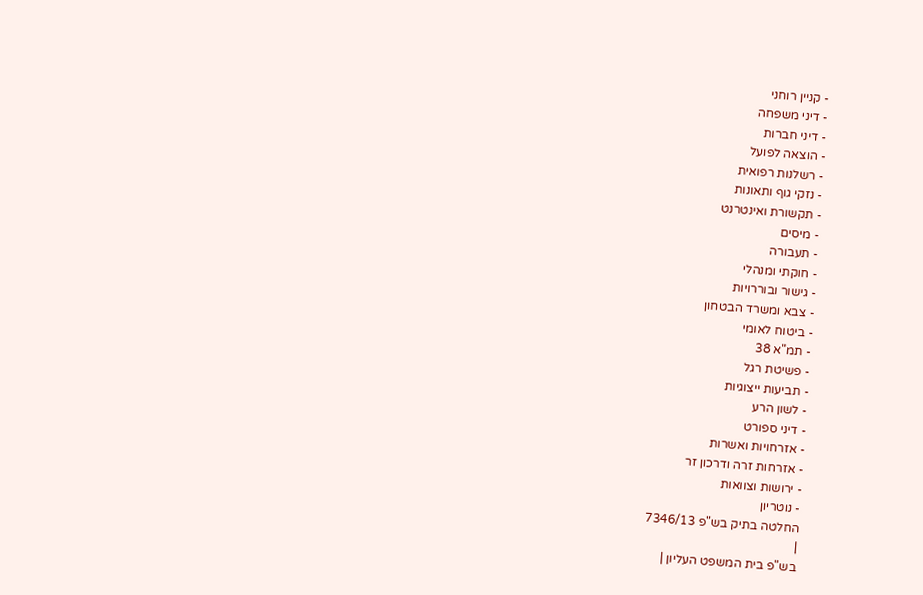- קניין רוחני
- דיני משפחה
- דיני חברות
- הוצאה לפועל
- רשלנות רפואית
- נזקי גוף ותאונות
- תקשורת ואינטרנט
- מיסים
- תעבורה
- חוקתי ומנהלי
- גישור ובוררויות
- צבא ומשרד הבטחון
- ביטוח לאומי
- תמ"א 38
- פשיטת רגל
- תביעות ייצוגיות
- לשון הרע
- דיני ספורט
- אזרחויות ואשרות
- אזרחות זרה ודרכון זר
- ירושות וצוואות
- נוטריון
החלטה בתיק בש"פ 7346/13
|
בש"פ בית המשפט העליון |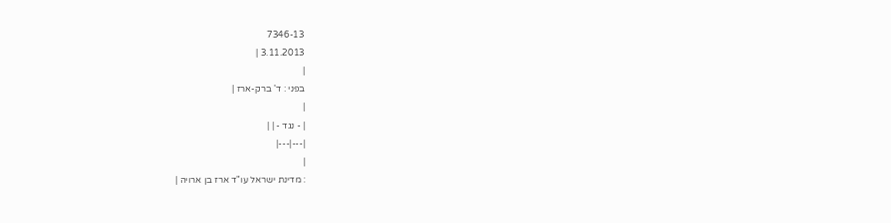7346-13
3.11.2013 |
|
בפני : ד' ברק-ארז |
|
| - נגד - | |
|---|---|
|
: מדינת ישראל עו"ד ארז בן ארויה |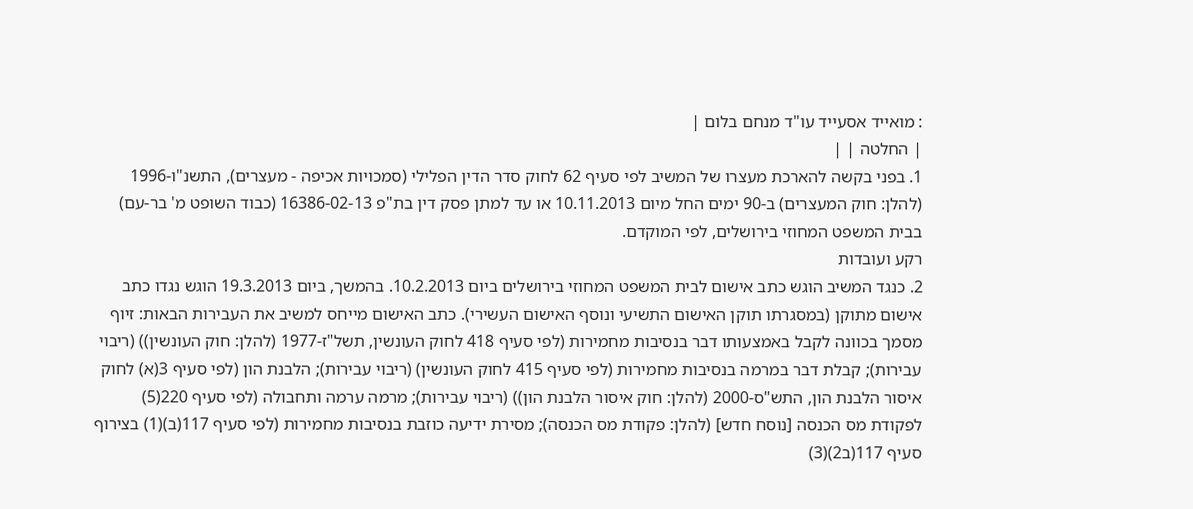: מואייד אסעייד עו"ד מנחם בלום |
| החלטה | |
1. בפני בקשה להארכת מעצרו של המשיב לפי סעיף 62 לחוק סדר הדין הפלילי (סמכויות אכיפה - מעצרים), התשנ"ו-1996 (להלן: חוק המעצרים) ב-90 ימים החל מיום 10.11.2013 או עד למתן פסק דין בת"פ 16386-02-13 (כבוד השופט מ' בר-עם) בבית המשפט המחוזי בירושלים, לפי המוקדם.
רקע ועובדות
2. כנגד המשיב הוגש כתב אישום לבית המשפט המחוזי בירושלים ביום 10.2.2013. בהמשך, ביום 19.3.2013 הוגש נגדו כתב אישום מתוקן (במסגרתו תוקן האישום התשיעי ונוסף האישום העשירי). כתב האישום מייחס למשיב את העבירות הבאות: זיוף מסמך בכוונה לקבל באמצעותו דבר בנסיבות מחמירות (לפי סעיף 418 לחוק העונשין, תשל"ז-1977 (להלן: חוק העונשין)) (ריבוי עבירות); קבלת דבר במרמה בנסיבות מחמירות (לפי סעיף 415 לחוק העונשין) (ריבוי עבירות); הלבנת הון (לפי סעיף 3(א) לחוק איסור הלבנת הון, התש"ס-2000 (להלן: חוק איסור הלבנת הון)) (ריבוי עבירות); מרמה ערמה ותחבולה (לפי סעיף 220(5) לפקודת מס הכנסה [נוסח חדש] (להלן: פקודת מס הכנסה); מסירת ידיעה כוזבת בנסיבות מחמירות (לפי סעיף 117(ב)(1) בצירוף סעיף 117(ב2)(3)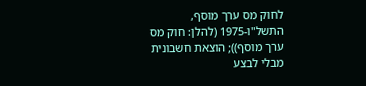לחוק מס ערך מוסף, התשל"ו-1975 (להלן: חוק מס ערך מוסף)); הוצאת חשבונית מבלי לבצע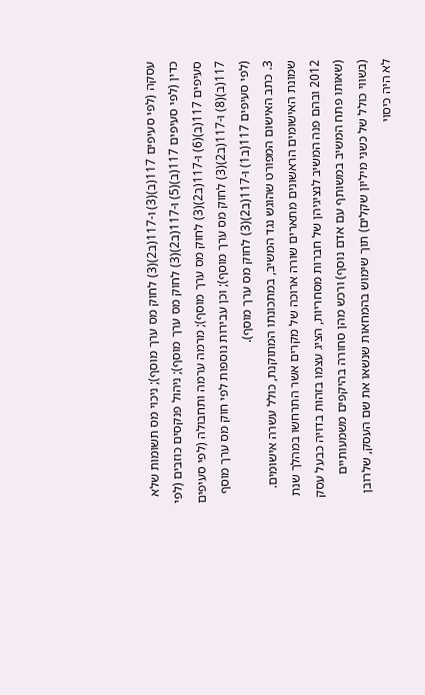עסקה (לפי סעיפים 117(ב)(3) ו-117(ב2)(3) לחוק מס ערך מוסף); ניכוי מס תשומות שלא כדין (לפי סעיפים 117(ב)(5) ו-117(ב2)(3) לחוק מס ערך מוסף); ניהול פנקסים כוזבים (לפי סעיפים 117(ב)(6) ו-117(ב2)(3) לחוק מס ערך מוסף); מרמה ערמה ותחבולה (לפי סעיפים 117(ב)(8) ו-117(ב2)(3) לחוק מס ערך מוסף); וכן עבירות נוספות לפי חוק מס ערך מוסף (לפי סעיפים 117(ב1) ו-117(ב2)(3) לחוק מס ערך מוסף).
3. כתב האישום המפורט שהוגש נגד המשיב, במתכונתו המתוקנת, כולל עשרה אישומים. שמונת האישומים הראשונים מתארים שורה ארוכה של מקרים אשר התרחשו במהלך שנת 2012 ובהם פנה המשיב לנציגיהן של חברות מסחריות, הציג עצמו בזהות בדויה כבעל עסק (שאותו פתח המשיב במשותף עם אדם נוסף) ורכש מהן סחורה בהיקפים משמעותיים (בשווי כולל של כשני מיליון שקלים) תוך שימוש בהמחאות שנשאו את שם העסק, שלרובן לא היה כיסוי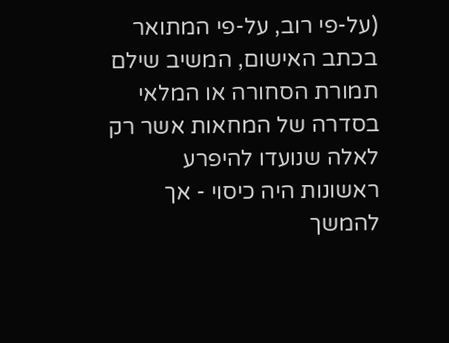(על-פי רוב, על-פי המתואר בכתב האישום, המשיב שילם תמורת הסחורה או המלאי בסדרה של המחאות אשר רק לאלה שנועדו להיפרע ראשונות היה כיסוי - אך להמשך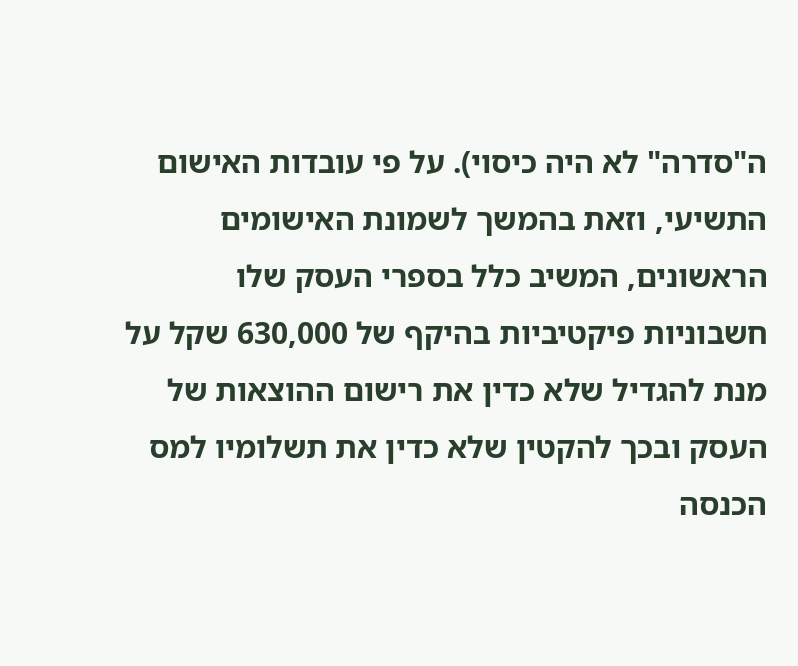ה"סדרה" לא היה כיסוי). על פי עובדות האישום התשיעי, וזאת בהמשך לשמונת האישומים הראשונים, המשיב כלל בספרי העסק שלו חשבוניות פיקטיביות בהיקף של 630,000 שקל על מנת להגדיל שלא כדין את רישום ההוצאות של העסק ובכך להקטין שלא כדין את תשלומיו למס הכנסה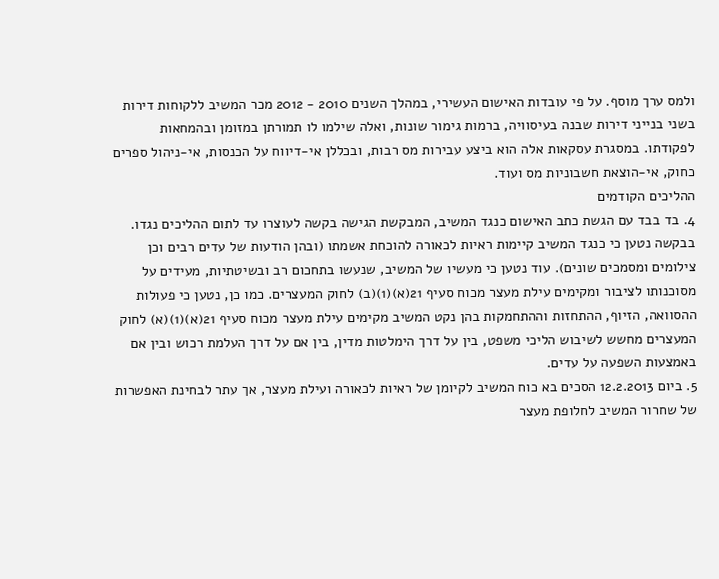ולמס ערך מוסף. על פי עובדות האישום העשירי, במהלך השנים 2010 - 2012 מכר המשיב ללקוחות דירות בשני בנייני דירות שבנה בעיסוויה, ברמות גימור שונות, ואלה שילמו לו תמורתן במזומן ובהמחאות לפקודתו. במסגרת עסקאות אלה הוא ביצע עבירות מס רבות, ובכללן אי-דיווח על הכנסות, אי-ניהול ספרים כחוק, אי-הוצאת חשבוניות מס ועוד.
ההליכים הקודמים
4. בד בבד עם הגשת כתב האישום כנגד המשיב, המבקשת הגישה בקשה לעוצרו עד לתום ההליכים נגדו. בבקשה נטען כי כנגד המשיב קיימות ראיות לכאורה להוכחת אשמתו (ובהן הודעות של עדים רבים וכן צילומים ומסמכים שונים). עוד נטען כי מעשיו של המשיב, שנעשו בתחכום רב ובשיטתיות, מעידים על מסוכנותו לציבור ומקימים עילת מעצר מכוח סעיף 21(א)(1)(ב) לחוק המעצרים. כמו כן, נטען כי פעולות ההסוואה, הזיוף, ההתחזות וההתחמקות בהן נקט המשיב מקימים עילת מעצר מכוח סעיף 21(א)(1)(א) לחוק המעצרים מחשש לשיבוש הליכי משפט, בין על דרך הימלטות מדין, בין אם על דרך העלמת רכוש ובין אם באמצעות השפעה על עדים.
5. ביום 12.2.2013 הסכים בא כוח המשיב לקיומן של ראיות לכאורה ועילת מעצר, אך עתר לבחינת האפשרות של שחרור המשיב לחלופת מעצר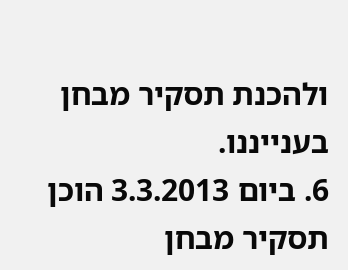ולהכנת תסקיר מבחן בענייננו.
6. ביום 3.3.2013 הוכן תסקיר מבחן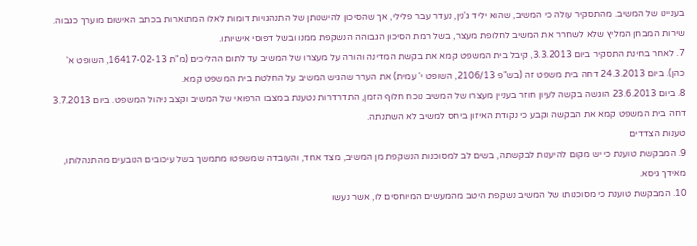בעניינו של המשיב. מהתסקיר עולה כי המשיב, שהוא יליד ג'נין, נעדר עבר פלילי, אך שהסיכון להישנותן של התנהגויות דומות לאלו המתוארות בכתב האישום מוערך כגבוה. שירות המבחן המליץ שלא לשחרר את המשיב לחלופת מעצר, בשל רמת הסיכון הגבוהה הנשקפת ממנו ובשל דפוסי אישיותו.
7. לאחר בחינת התסקיר ביום 3.3.2013, קיבל בית המשפט קמא את בקשת המדינה והורה על מעצרו של המשיב עד לתום ההליכים (מ"ת 16417-02-13, השופט א' כהן). ביום 24.3.2013 דחה בית משפט זה (בש"פ 2106/13, השופט י' עמית) את הערר שהגיש המשיב על החלטת בית המשפט קמא.
8. ביום 23.6.2013 הוגשה בקשה לעיון חוזר בעניין מעצרו של המשיב נוכח חלוף הזמן, התדרדרות נטענת במצבו הרפואי של המשיב וקצב ניהול המשפט. ביום 3.7.2013 דחה בית המשפט קמא את הבקשה וקבע כי נקודת האיזון ביחס למשיב לא השתנתה.
טענות הצדדים
9. המבקשת טוענת כי יש מקום להיענות לבקשתה, בשים לב למסוכנות הנשקפת מן המשיב, מצד אחד, והעובדה שמשפטו מתמשך בשל עיכובים הנובעים מהתנהלותו, מאידך גיסא.
10. המבקשת טוענת כי מסוכנותו של המשיב נשקפת היטב מהמעשים המיוחסים לו, אשר נעשו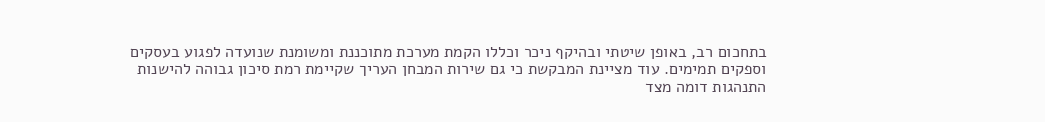בתחכום רב, באופן שיטתי ובהיקף ניכר וכללו הקמת מערכת מתוכננת ומשומנת שנועדה לפגוע בעסקים וספקים תמימים. עוד מציינת המבקשת כי גם שירות המבחן העריך שקיימת רמת סיכון גבוהה להישנות התנהגות דומה מצד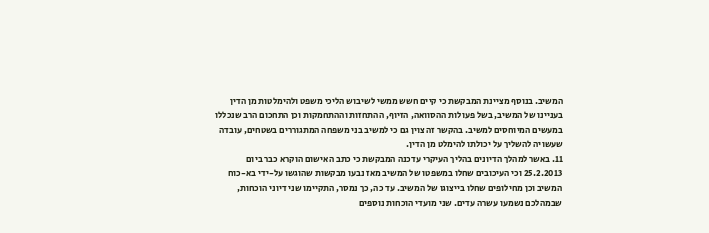המשיב. בנוסף מציינת המבקשת כי קיים חשש ממשי לשיבוש הליכי משפט ולהימלטות מן הדין בעניינו של המשיב, בשל פעולות ההסוואה, הזיוף, ההתחזות וההתחמקות וכן התחכום הרב שנכללו במעשים המיוחסים למשיב. בהקשר זה צוין גם כי למשיב בני משפחה המתגוררים בשטחים, עובדה שעשויה להשליך על יכולתו להימלט מן הדין.
11. באשר למהלך הדיונים בהליך העיקרי עדכנה המבקשת כי כתב האישום הוקרא כבר ביום 25.2.2013 וכי העיכובים שחלו במשפטו של המשיב מאז נבעו מבקשות שהוגשו על-ידי בא-כוח המשיב וכן מחילופים שחלו בייצוגו של המשיב. עד כה, כך נמסר, התקיימו שני דיוני הוכחות, שבמהלכם נשמעו עשרה עדים. שני מועדי הוכחות נוספים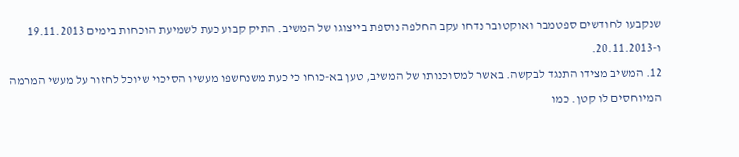שנקבעו לחודשים ספטמבר ואוקטובר נדחו עקב החלפה נוספת בייצוגו של המשיב. התיק קבוע כעת לשמיעת הוכחות בימים 19.11.2013 ו-20.11.2013.
12. המשיב מצידו התנגד לבקשה. באשר למסוכנותו של המשיב, טען בא-כוחו כי כעת משנחשפו מעשיו הסיכוי שיוכל לחזור על מעשי המרמה המיוחסים לו קטן. כמו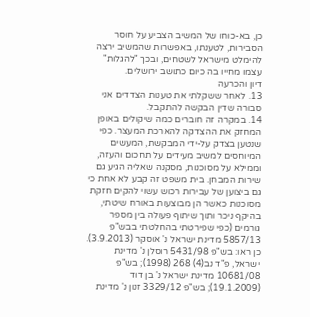כן, בא-כוחו של המשיב הצביע על חוסר הסבירות, לטענתו, באפשרות שהמשיב ירצה להימלט מישראל לשטחים, ובכך "להגלות" עצמו מחייו בה כיום כתושב ירושלים.
דיון והכרעה
13. לאחר ששקלתי את טענות הצדדים אני סבורה שדין הבקשה להתקבל.
14. במקרה זה חוברים כמה שיקולים באופן המחזק את ההצדקה להארכת המעצר. כפי שנטען בצדק על-ידי המבקשת, המעשים המיוחסים למשיב מעידים על תחכום והעזה, וממילא על מסוכנות, מסקנה שאליה הגיע גם שירות המבחן. בית משפט זה קבע לא אחת כי גם ביצוען של עבירות רכוש עשוי להקים חזקת מסוכנות כאשר הן מבוצעות באורח שיטתי, בהיקף ניכר ותוך שיתוף פעולה בין מספר גורמים (כפי שפירטתי בהחלטתי בבש"פ 5857/13 מדינת ישראל נ' אוסקר (3.9.2013). כן ראו: בש"פ 5431/98 רוסלן נ' מדינת ישראל, פ"ד נב(4) 268 (1998); בש"פ 10681/08 מדינת ישראל נ' בן דוד (19.1.2009); בש"פ 3329/12 זנון נ' מדינת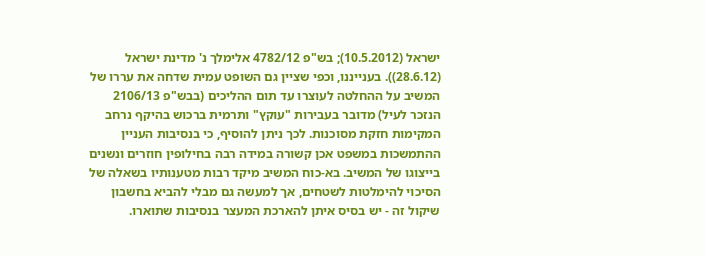ישראל (10.5.2012); בש"פ 4782/12 אלימלך נ' מדינת ישראל (28.6.12)). בענייננו, וכפי שציין גם השופט עמית שדחה את עררו של המשיב על ההחלטה לעוצרו עד תום ההליכים (בבש"פ 2106/13 הנזכר לעיל) מדובר בעבירות "עוקץ" ותרמית ברכוש בהיקף נרחב המקימות חזקת מסוכנות. לכך ניתן להוסיף, כי בנסיבות העניין ההתמשכות במשפט אכן קשורה במידה רבה בחילופין חוזרים ונשנים בייצוגו של המשיב. בא-כוח המשיב מיקד רבות מטענותיו בשאלה של הסיכוי להימלטות לשטחים, אך למעשה גם מבלי להביא בחשבון שיקול זה - יש בסיס איתן להארכת המעצר בנסיבות שתוארו.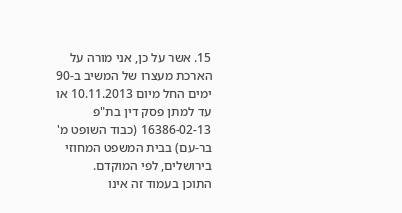15. אשר על כן, אני מורה על הארכת מעצרו של המשיב ב-90 ימים החל מיום 10.11.2013 או עד למתן פסק דין בת"פ 16386-02-13 (כבוד השופט מ' בר-עם) בבית המשפט המחוזי בירושלים, לפי המוקדם.
התוכן בעמוד זה אינו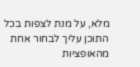מלא, על מנת לצפות בכל התוכן עליך לבחור אחת מהאופציות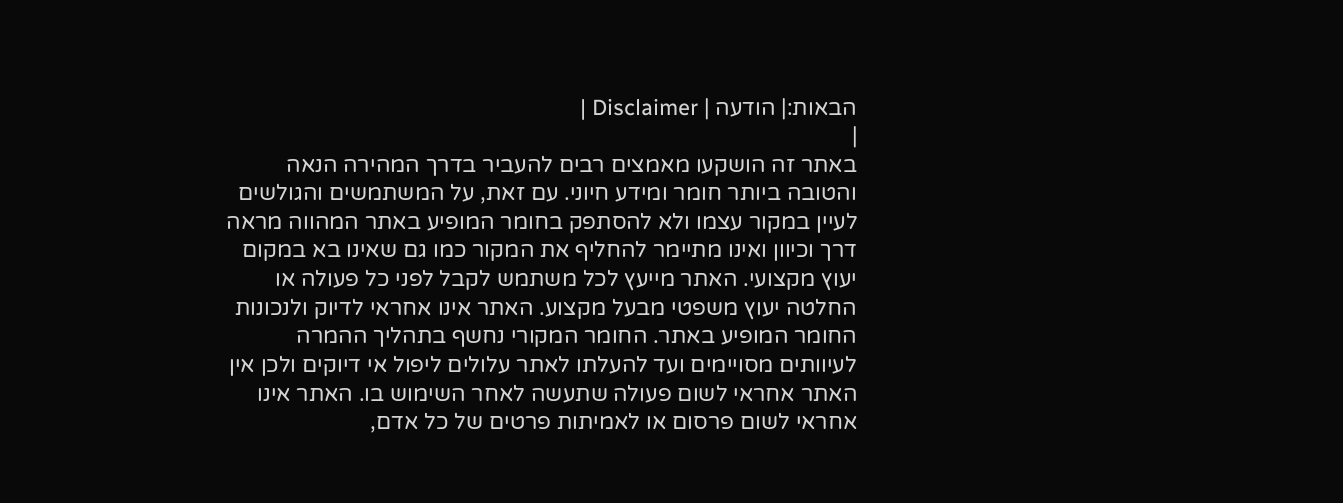הבאות:| הודעה | Disclaimer |
|
באתר זה הושקעו מאמצים רבים להעביר בדרך המהירה הנאה והטובה ביותר חומר ומידע חיוני. עם זאת, על המשתמשים והגולשים לעיין במקור עצמו ולא להסתפק בחומר המופיע באתר המהווה מראה דרך וכיוון ואינו מתיימר להחליף את המקור כמו גם שאינו בא במקום יעוץ מקצועי. האתר מייעץ לכל משתמש לקבל לפני כל פעולה או החלטה יעוץ משפטי מבעל מקצוע. האתר אינו אחראי לדיוק ולנכונות החומר המופיע באתר. החומר המקורי נחשף בתהליך ההמרה לעיוותים מסויימים ועד להעלתו לאתר עלולים ליפול אי דיוקים ולכן אין האתר אחראי לשום פעולה שתעשה לאחר השימוש בו. האתר אינו אחראי לשום פרסום או לאמיתות פרטים של כל אדם,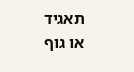תאגיד או גוף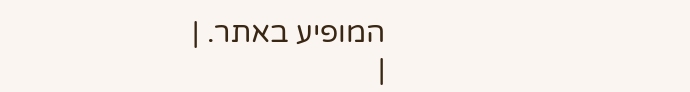המופיע באתר. |
|